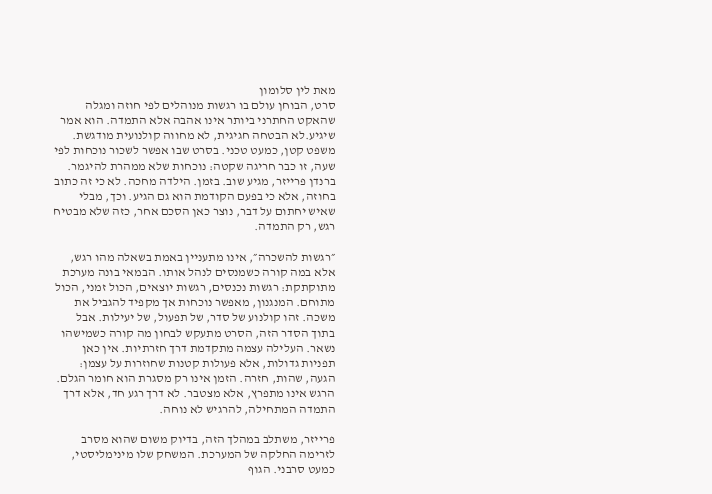מאת לין סלומון
סרט, הבוחן עולם בו רגשות מנוהלים לפי חוזה ומגלה שהאקט החתרני ביותר אינו אהבה אלא התמדה. הוא אמר שיגיע.לא הבטחה חגיגית, לא מחווה קולנועית מודגשת. משפט קטן, כמעט טכני. בסרט שבו אפשר לשכור נוכחות לפי שעה, זו כבר חריגה שקטה: נוכחות שלא ממהרת להיגמר.
ברנדן פרייזר, מגיע שוב. בזמן. הילדה מחכה. לא כי זה כתוב בחוזה, אלא כי בפעם הקודמת הוא גם הגיע. וכך, מבלי שאיש יחתום על דבר, נוצר כאן הסכם אחר, כזה שלא מבטיח רגש, רק התמדה.

״רגשות להשכרה״, אינו מתעניין באמת בשאלה מהו רגש, אלא במה קורה כשמנסים לנהל אותו. הבמאי בונה מערכת מתוקתקת: רגשות נכנסים, רגשות יוצאים, הכול זמני, הכול מתוחם. המנגנון, מאפשר נוכחות אך מקפיד להגביל את משכה. זהו קולנוע של סדר, של תפעול, של יעילות. אבל בתוך הסדר הזה, הסרט מתעקש לבחון מה קורה כשמישהו נשאר. העלילה עצמה מתקדמת דרך חזרתיות. אין כאן תפניות גדולות, אלא פעולות קטנות שחוזרות על עצמן: הגעה, שהות, חזרה. הזמן אינו רק מסגרת הוא חומר הגלם. הרגש אינו מתפרץ, אלא מצטבר. לא דרך רגע חד, אלא דרך התמדה המתחילה, להרגיש לא נוחה.

פרייזר, משתלב במהלך הזה, בדיוק משום שהוא מסרב לזרימה החלקה של המערכת. המשחק שלו מינימליסטי, כמעט סרבני. הגוף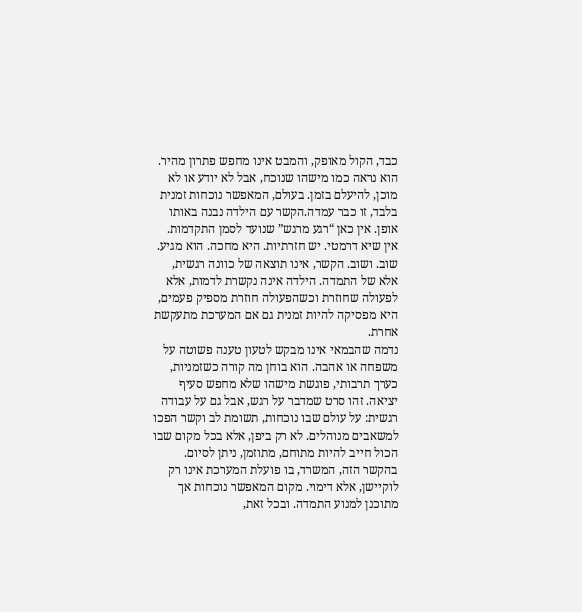כבד, הקול מאופק, והמבט אינו מחפש פתרון מהיר. הוא נראה כמו מישהו שנוכח, אבל לא יודע או לא מוכן, להיעלם בזמן. בעולם, המאפשר נוכחות זמנית בלבד, זו כבר עמדה.הקשר עם הילדה נבנה באותו אופן. אין כאן “רגע מרגש” שנועד לסמן התקדמות. אין שיא דרמטי. יש חזרתיות. היא מחכה. הוא מגיע. שוב. ושוב. הקשר, אינו תוצאה של כוונה רגשית, אלא של התמדה. הילדה אינה נקשרת לדמות, אלא לפעולה שחוזרת וכשהפעולה חוזרת מספיק פעמים, היא מפסיקה להיות זמנית גם אם המערכת מתעקשת אחרת.
נדמה שהבמאי אינו מבקש לטעון טענה פשוטה על משפחה או אהבה. הוא בוחן מה קורה כשזמניות, כערך תרבותי, פוגשת מישהו שלא מחפש סעיף יציאה. זהו סרט שמדבר על רגש, אבל גם על עבודה רגשית: על עולם שבו נוכחות, תשומת לב וקשר הפכו למשאבים מנוהלים. לא רק ביפן, אלא בכל מקום שבו הכול חייב להיות מתוחם, מתוזמן, ניתן לסיום. בהקשר הזה, המשרד, בו פועלת המערכת אינו רק לוקיישן, אלא דימוי. מקום המאפשר נוכחות אך מתוכנן למנוע התמדה. ובכל זאת,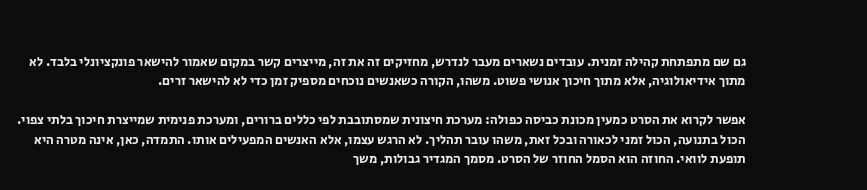גם שם מתפתחת קהילה זמנית. עובדים נשארים מעבר לנדרש, מחזיקים זה את זה, מייצרים קשר במקום שאמור להישאר פונקציונלי בלבד. לא מתוך אידיאולוגיה, אלא מתוך חיכוך אנושי פשוט. משהו, הקורה כשאנשים נוכחים מספיק זמן כדי לא להישאר זרים.

אפשר לקרוא את הסרט כמעין מכונת כביסה כפולה: מערכת חיצונית שמסתובבת לפי כללים ברורים, ומערכת פנימית שמייצרת חיכוך בלתי צפוי. הכול בתנועה, הכול זמני לכאורה ובכל זאת, משהו עובר תהליך. לא הרגש עצמו, אלא האנשים המפעילים אותו. התמדה, כאן, אינה מטרה היא תופעת לוואי. החוזה הוא הסמל החוזר של הסרט. מסמך המגדיר גבולות, משך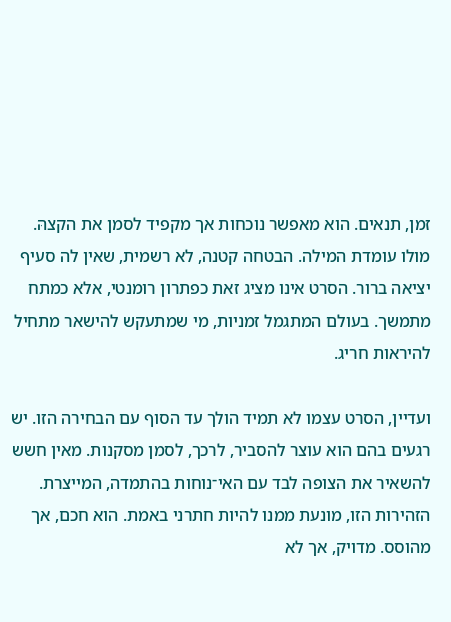זמן, תנאים. הוא מאפשר נוכחות אך מקפיד לסמן את הקצהּ. מולו עומדת המילה. הבטחה קטנה, לא רשמית, שאין לה סעיף יציאה ברור. הסרט אינו מציג זאת כפתרון רומנטי, אלא כמתח מתמשך. בעולם המתגמל זמניות, מי שמתעקש להישאר מתחיל להיראות חריג.

ועדיין, הסרט עצמו לא תמיד הולך עד הסוף עם הבחירה הזו. יש רגעים בהם הוא עוצר להסביר, לרכך, לסמן מסקנות. מאין חשש להשאיר את הצופה לבד עם האי־נוחות בהתמדה, המייצרת. הזהירות הזו, מונעת ממנו להיות חתרני באמת. הוא חכם, אך מהוסס. מדויק, אך לא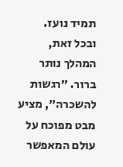תמיד נועז.
ובכל זאת, המהלך נותר ברור. ״רגשות להשכרה״, מציע מבט מפוכח על עולם המאפשר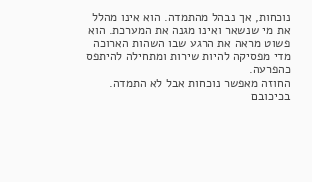נוכחות, אך נבהל מהתמדה. הוא אינו מהלל את מי שנשאר ואינו מגנה את המערכת. הוא פשוט מראה את הרגע שבו השהות הארוכה מדי מפסיקה להיות שירות ומתחילה להיתפס כהפרעה.
החוזה מאפשר נוכחות אבל לא התמדה.
בכיכובם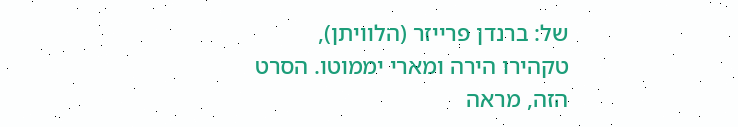של: ברנדן פרייזר (הלוויתן), טקהירו הירה ומארי יממוטו. הסרט הזה, מראה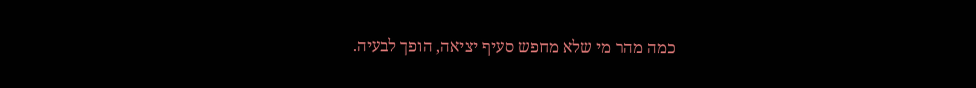כמה מהר מי שלא מחפש סעיף יציאה, הופך לבעיה.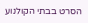הסרט בבתי הקולנוע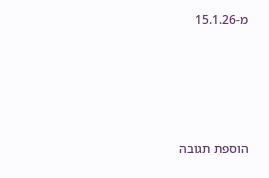מ-15.1.26








הוספת תגובה